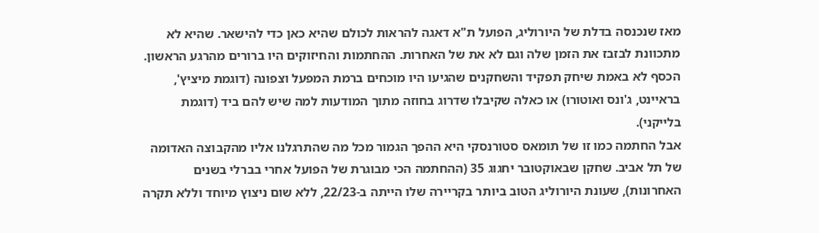מאז שנכנסה בדלת של היורוליג, הפועל ת"א דאגה להראות לכולם שהיא כאן כדי להישאר. שהיא לא מתכוונת לבזבז את הזמן שלה וגם לא את של האחרות. ההחתמות והחיזוקים היו ברורים מהרגע הראשון. הכסף לא באמת שיחק תפקיד והשחקנים שהגיעו היו מוכחים ברמת המפעל וצפונה (דוגמת מיציץ', בראיינט, ג'ונס ואוטורו) או כאלה שקיבלו שדרוג בחוזה מתוך המודעות למה שיש להם ביד (דוגמת בלייקני).
אבל החתמה כמו זו של תומאס סטורנסקי היא ההפך הגמור מכל מה שהתרגלנו אליו מהקבוצה האדומה של תל אביב. שחקן שבאוקטובר יחגוג 35 (ההחתמה הכי מבוגרת של הפועל אחרי בברלי בשנים האחרונות), שעונת היורוליג הטוב ביותר בקריירה שלו הייתה ב-22/23, ללא שום ניצוץ מיוחד וללא תקרה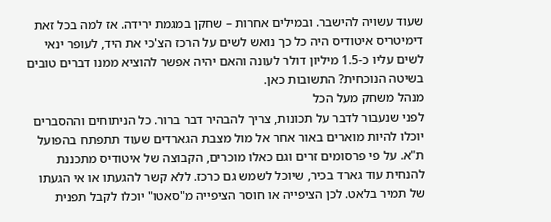שעוד עשויה להישבר. ובמילים אחרות – שחקן במגמת ירידה. אז למה בכל זאת דימיטריס איטודיס היה כל כך נואש לשים על הרכז הצ'כי את היד, לעופר ינאי לשים עליו כ-1.5 מיליון דולר לעונה והאם יהיה אפשר להוציא ממנו דברים טובים בשיטה הנוכחית? התשובות כאן.
מנהל משחק מעל הכל
לפני שנעבור לדבר על תכונות, צריך להבהיר דבר ברור. כל הניתוחים וההסברים יוכלו להיות מוארים באור אחר אל מול מצבת הגארדים שעוד תתפתח בהפועל ת"א. על פי פרסומים זרים וגם כאלו מוכרים, הקבוצה של איטודיס מתכננת להנחית עוד גארד בכיר, שיוכל לשמש גם כרכז. ללא קשר להגעתו או אי הגעתו של תמיר בלאט. לכן הציפייה או חוסר הציפייה מ"סאטו" יוכלו לקבל תפנית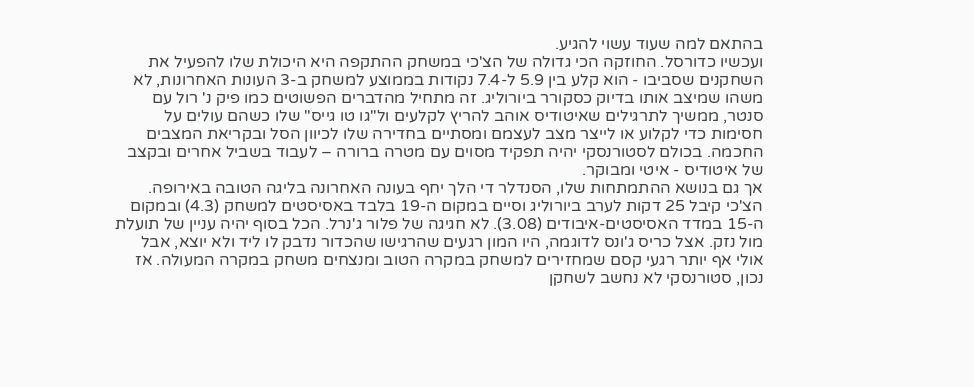בהתאם למה שעוד עשוי להגיע.
ועכשיו כדורסל. החוזקה הכי גדולה של הצ'כי במשחק ההתקפה היא היכולת שלו להפעיל את השחקנים שסביבו - הוא קלע בין 5.9 ל-7.4 נקודות בממוצע למשחק ב-3 העונות האחרונות, לא משהו שמיצב אותו בדיוק כסקורר ביורוליג. זה מתחיל מהדברים הפשוטים כמו פיק נ' רול עם סנטר, ממשיך לתרגילים שאיטודיס אוהב להריץ לקלעים ול"גו טו גייס" שלו כשהם עולים על חסימות כדי לקלוע או לייצר מצב לעצמם ומסתיים בחדירה שלו לכיוון הסל ובקריאת המצבים החכמה. בכולם לסטורנסקי יהיה תפקיד מסוים עם מטרה ברורה – לעבוד בשביל אחרים ובקצב של איטודיס - איטי ומבוקר.
אך גם בנושא ההתמתחות שלו, הסנדלר די הלך יחף בעונה האחרונה בליגה הטובה באירופה. הצ'כי קיבל 25 דקות לערב ביורוליג וסיים במקום ה-19 בלבד באסיסטים למשחק (4.3) ובמקום ה-15 במדד האסיסטים-איבודים (3.08). לא חגיגה של פלור ג'נרל. הכל בסוף יהיה עניין של תועלת מול נזק. אצל כריס ג'ונס לדוגמה, היו המון רגעים שהרגישו שהכדור נדבק לו ליד ולא יוצא, אבל אולי אף יותר רגעי קסם שמחזירים למשחק במקרה הטוב ומנצחים משחק במקרה המעולה. אז נכון, סטורנסקי לא נחשב לשחקן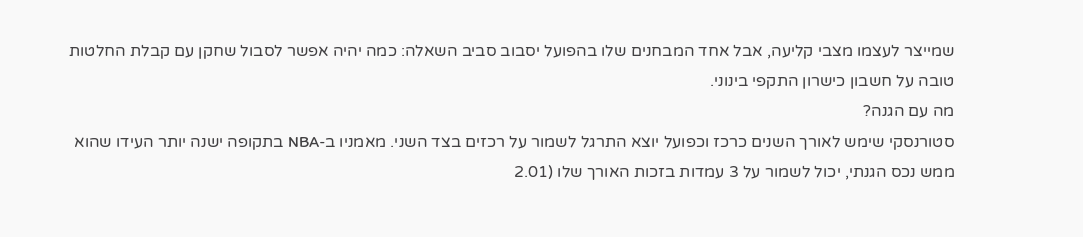שמייצר לעצמו מצבי קליעה, אבל אחד המבחנים שלו בהפועל יסבוב סביב השאלה: כמה יהיה אפשר לסבול שחקן עם קבלת החלטות טובה על חשבון כישרון התקפי בינוני.
מה עם הגנה?
סטורנסקי שימש לאורך השנים כרכז וכפועל יוצא התרגל לשמור על רכזים בצד השני. מאמניו ב-NBA בתקופה ישנה יותר העידו שהוא ממש נכס הגנתי, יכול לשמור על 3 עמדות בזכות האורך שלו (2.01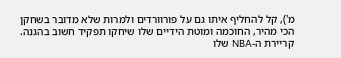מ'), קל להחליף איתו גם על פורוורדים ולמרות שלא מדובר בשחקן הכי מהיר, החוכמה ומוטת הידיים שלו שיחקו תפקיד חשוב בהגנה.
קריירת ה-NBA שלו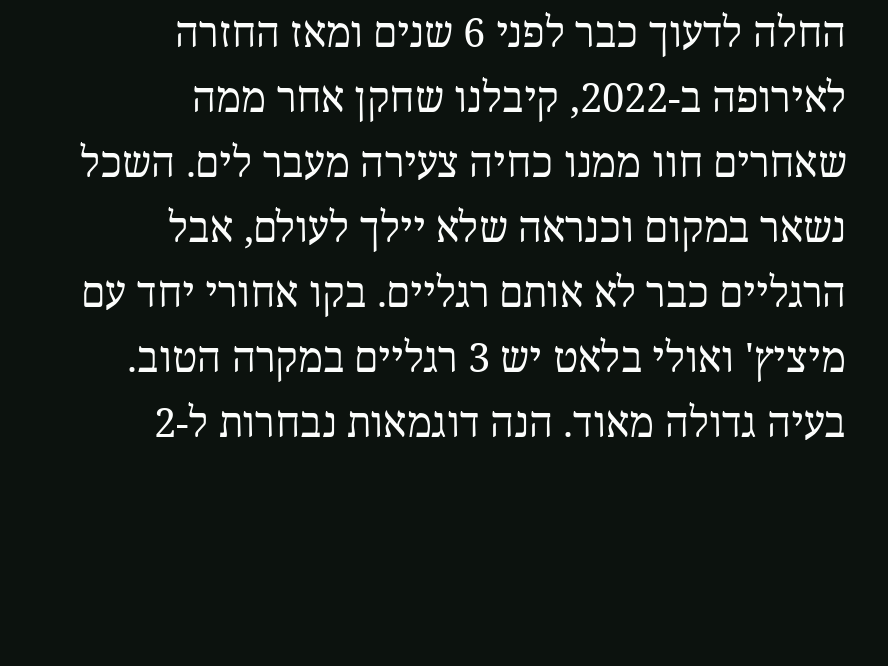החלה לדעוך כבר לפני 6 שנים ומאז החזרה לאירופה ב-2022, קיבלנו שחקן אחר ממה שאחרים חוו ממנו כחיה צעירה מעבר לים. השכל נשאר במקום וכנראה שלא יילך לעולם, אבל הרגליים כבר לא אותם רגליים. בקו אחורי יחד עם מיציץ' ואולי בלאט יש 3 רגליים במקרה הטוב. בעיה גדולה מאוד. הנה דוגמאות נבחרות ל-2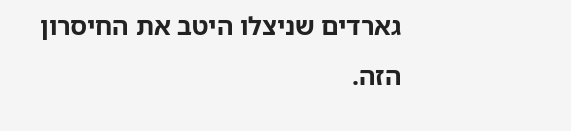גארדים שניצלו היטב את החיסרון הזה.